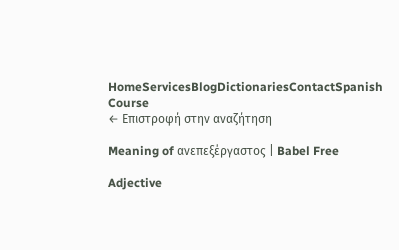HomeServicesBlogDictionariesContactSpanish Course
← Επιστροφή στην αναζήτηση

Meaning of ανεπεξέργαστος | Babel Free

Adjective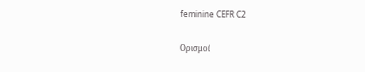feminine CEFR C2

Ορισμοί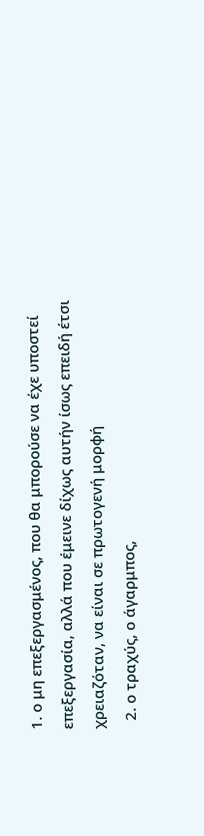1. ο μη επεξεργασμένος, που θα μπορούσε να έχε υποστεί επεξεργασία, αλλά που έμεινε δίχως αυτήν ίσως επειδή έτσι χρειαζόταν, να είναι σε πρωτογενή μορφή
  2. ο τραχύς, ο άγαρμπος,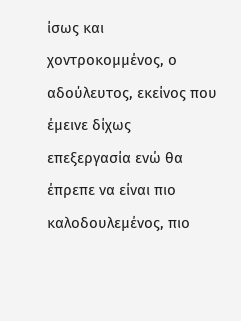ίσως και χοντροκομμένος, ο αδούλευτος, εκείνος που έμεινε δίχως επεξεργασία ενώ θα έπρεπε να είναι πιο καλοδουλεμένος, πιο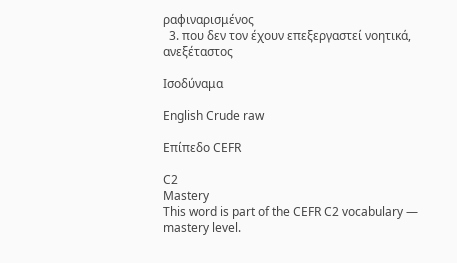ραφιναρισμένος
  3. που δεν τον έχουν επεξεργαστεί νοητικά, ανεξέταστος

Ισοδύναμα

English Crude raw

Επίπεδο CEFR

C2
Mastery
This word is part of the CEFR C2 vocabulary — mastery level.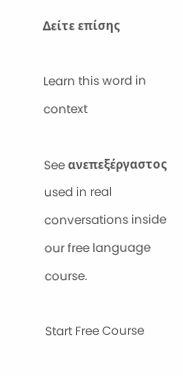Δείτε επίσης

Learn this word in context

See ανεπεξέργαστος used in real conversations inside our free language course.

Start Free Course